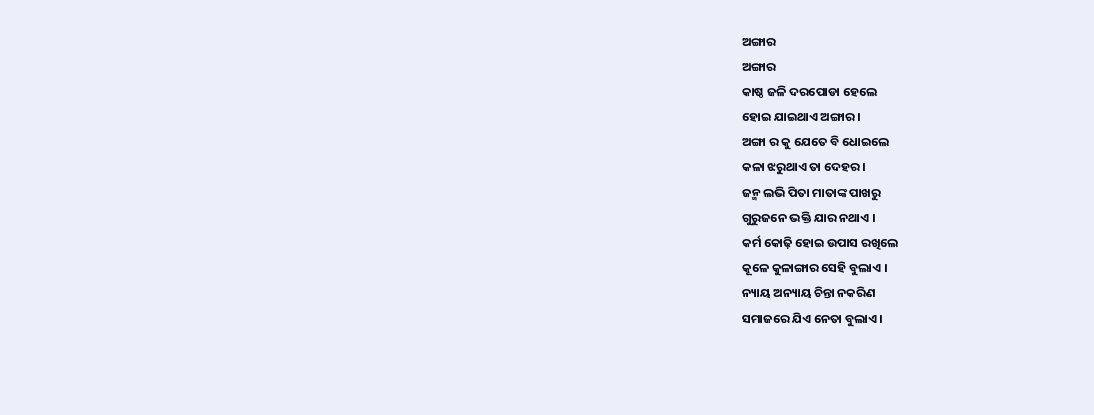ଅଙ୍ଗାର
ଅଙ୍ଗାର
କାଷ୍ଠ ଜଳି ଦରପୋଡା ହେଲେ
ହୋଇ ଯାଇଥାଏ ଅଙ୍ଗାର ।
ଅଙ୍ଗା ର କୁ ଯେତେ ବି ଧୋଇଲେ
କଳା ଝରୁଥାଏ ତା ଦେହର ।
ଜନ୍ମ ଲଭି ପିତା ମାତାଙ୍କ ପାଖରୁ
ଗୁରୁଜନେ ଭକ୍ତି ଯାର ନଥାଏ ।
କର୍ମ କୋଢ଼ି ହୋଇ ଉପାସ ରଖିଲେ
କୂଳେ କୁଳାଙ୍ଗାର ସେହି ବୁଲାଏ ।
ନ୍ୟାୟ ଅନ୍ୟାୟ ଚିନ୍ତା ନକରିଣ
ସମାଜରେ ଯିଏ ନେତା ବୁଲାଏ ।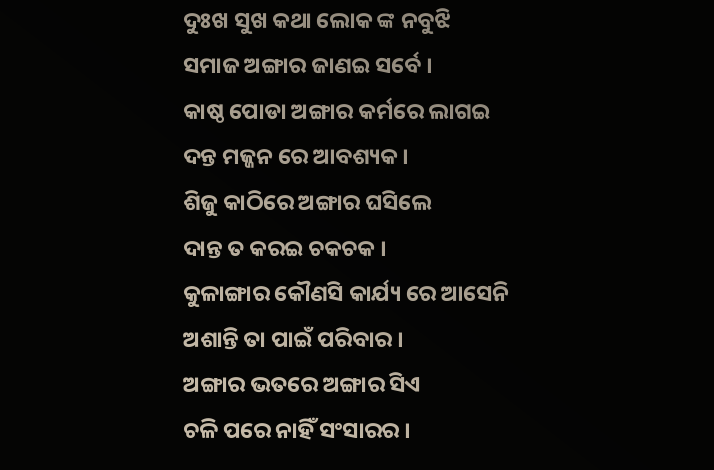ଦୁଃଖ ସୁଖ କଥା ଲୋକ ଙ୍କ ନବୁଝି
ସମାଜ ଅଙ୍ଗାର ଜାଣଇ ସର୍ବେ ।
କାଷ୍ଠ ପୋଡା ଅଙ୍ଗାର କର୍ମରେ ଲାଗଇ
ଦନ୍ତ ମଜ୍ଜନ ରେ ଆବଶ୍ୟକ ।
ଶିଜୁ କାଠିରେ ଅଙ୍ଗାର ଘସିଲେ
ଦାନ୍ତ ତ କରଇ ଚକଚକ ।
କୁଳାଙ୍ଗାର କୌଣସି କାର୍ଯ୍ୟ ରେ ଆସେନି
ଅଶାନ୍ତି ତା ପାଇଁ ପରିବାର ।
ଅଙ୍ଗାର ଭତରେ ଅଙ୍ଗାର ସିଏ
ଚଳି ପରେ ନାହିଁ ସଂସାରର ।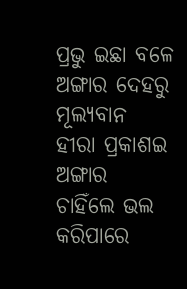ପ୍ରଭୁ ଇଛା ବଳେ ଅଙ୍ଗାର ଦେହରୁ
ମୂଲ୍ୟବାନ ହୀରା ପ୍ରକାଶଇ
ଅଙ୍ଗାର ଚାହିଁଲେ ଭଲ କରିପାରେ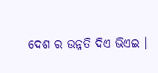ଦେଶ ର ଉନ୍ନତି ଦିଏ ଭିଏଇ ।